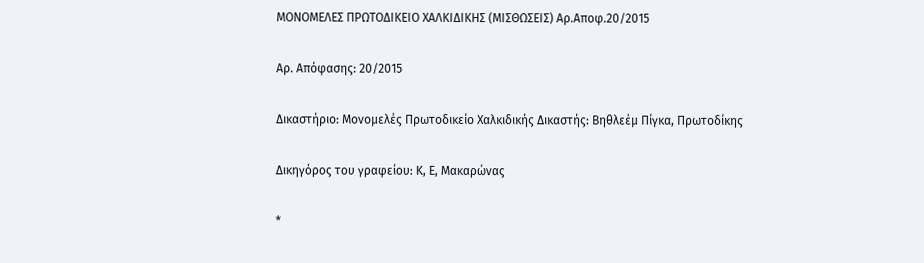ΜΟΝΟΜΕΛΕΣ ΠΡΩΤΟΔΙΚΕΙΟ ΧΑΛΚΙΔΙΚΗΣ (ΜΙΣΘΩΣΕΙΣ) Αρ.Αποφ.20/2015

Αρ. Απόφασης: 20/2015

Δικαστήριο: Μονομελές Πρωτοδικείο Χαλκιδικής Δικαστής: Βηθλεέμ Πίγκα, Πρωτοδίκης

Δικηγόρος του γραφείου: Κ, Ε, Μακαρώνας

*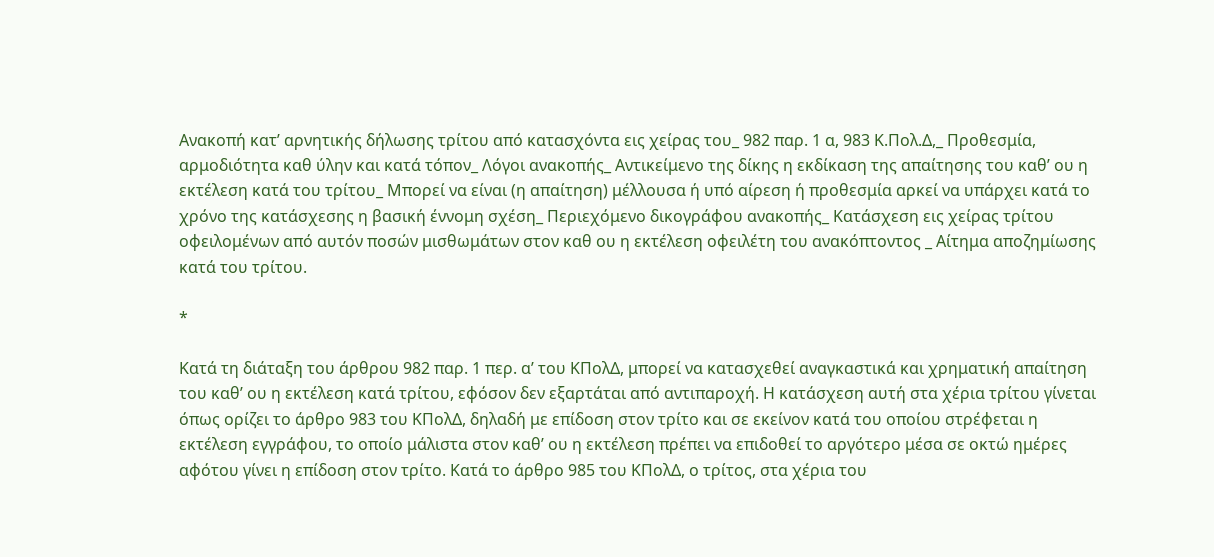Ανακοπή κατ’ αρνητικής δήλωσης τρίτου από κατασχόντα εις χείρας του_ 982 παρ. 1 α, 983 Κ.Πολ.Δ,_ Προθεσμία, αρμοδιότητα καθ ύλην και κατά τόπον_ Λόγοι ανακοπής_ Αντικείμενο της δίκης η εκδίκαση της απαίτησης του καθ’ ου η εκτέλεση κατά του τρίτου_ Μπορεί να είναι (η απαίτηση) μέλλουσα ή υπό αίρεση ή προθεσμία αρκεί να υπάρχει κατά το χρόνο της κατάσχεσης η βασική έννομη σχέση_ Περιεχόμενο δικογράφου ανακοπής_ Κατάσχεση εις χείρας τρίτου οφειλομένων από αυτόν ποσών μισθωμάτων στον καθ ου η εκτέλεση οφειλέτη του ανακόπτοντος _ Αίτημα αποζημίωσης κατά του τρίτου.

*

Κατά τη διάταξη του άρθρου 982 παρ. 1 περ. α’ του ΚΠολΔ, μπορεί να κατασχεθεί αναγκαστικά και χρηματική απαίτηση του καθ’ ου η εκτέλεση κατά τρίτου, εφόσον δεν εξαρτάται από αντιπαροχή. Η κατάσχεση αυτή στα χέρια τρίτου γίνεται όπως ορίζει το άρθρο 983 του ΚΠολΔ, δηλαδή με επίδοση στον τρίτο και σε εκείνον κατά του οποίου στρέφεται η εκτέλεση εγγράφου, το οποίο μάλιστα στον καθ’ ου η εκτέλεση πρέπει να επιδοθεί το αργότερο μέσα σε οκτώ ημέρες αφότου γίνει η επίδοση στον τρίτο. Κατά το άρθρο 985 του ΚΠολΔ, ο τρίτος, στα χέρια του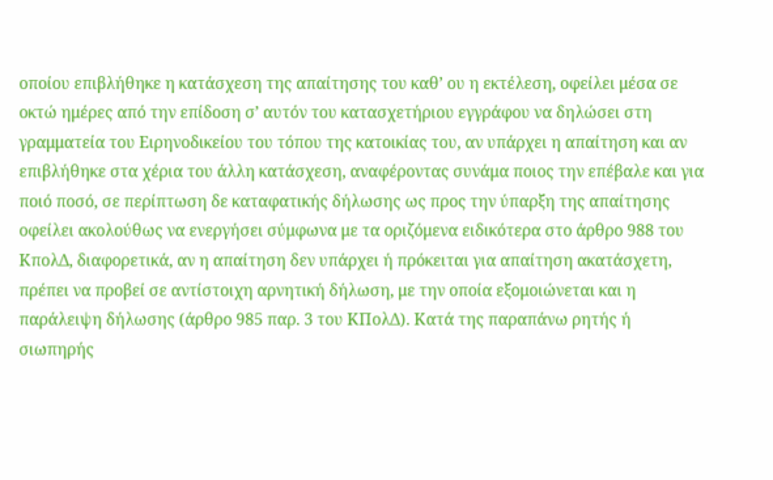οποίου επιβλήθηκε η κατάσχεση της απαίτησης του καθ’ ου η εκτέλεση, οφείλει μέσα σε οκτώ ημέρες από την επίδοση σ’ αυτόν του κατασχετήριου εγγράφου να δηλώσει στη γραμματεία του Ειρηνοδικείου του τόπου της κατοικίας του, αν υπάρχει η απαίτηση και αν επιβλήθηκε στα χέρια του άλλη κατάσχεση, αναφέροντας συνάμα ποιος την επέβαλε και για ποιό ποσό, σε περίπτωση δε καταφατικής δήλωσης ως προς την ύπαρξη της απαίτησης οφείλει ακολούθως να ενεργήσει σύμφωνα με τα οριζόμενα ειδικότερα στο άρθρο 988 του ΚπολΔ, διαφορετικά, αν η απαίτηση δεν υπάρχει ή πρόκειται για απαίτηση ακατάσχετη, πρέπει να προβεί σε αντίστοιχη αρνητική δήλωση, με την οποία εξομοιώνεται και η παράλειψη δήλωσης (άρθρο 985 παρ. 3 του ΚΠολΔ). Κατά της παραπάνω ρητής ή σιωπηρής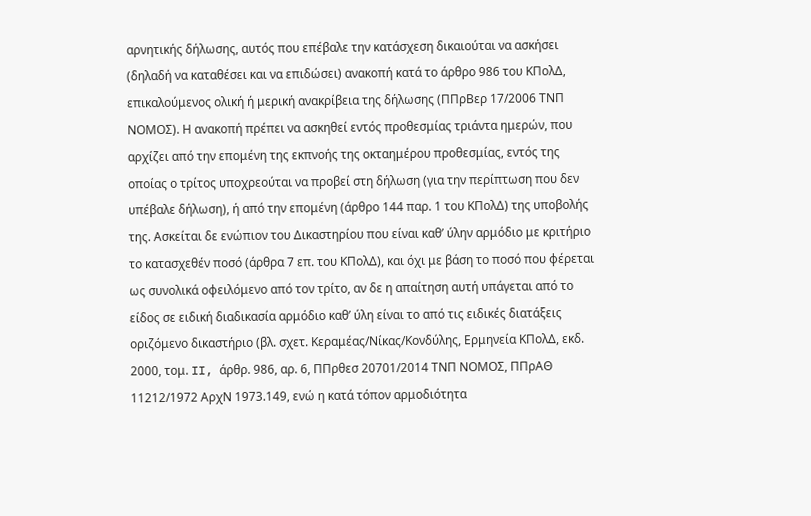αρνητικής δήλωσης, αυτός που επέβαλε την κατάσχεση δικαιούται να ασκήσει (δηλαδή να καταθέσει και να επιδώσει) ανακοπή κατά το άρθρο 986 του ΚΠολΔ, επικαλούμενος ολική ή μερική ανακρίβεια της δήλωσης (ΠΠρΒερ 17/2006 ΤΝΠ ΝΟΜΟΣ). Η ανακοπή πρέπει να ασκηθεί εντός προθεσμίας τριάντα ημερών, που αρχίζει από την επομένη της εκπνοής της οκταημέρου προθεσμίας, εντός της οποίας ο τρίτος υποχρεούται να προβεί στη δήλωση (για την περίπτωση που δεν υπέβαλε δήλωση), ή από την επομένη (άρθρο 144 παρ. 1 του ΚΠολΔ) της υποβολής της. Ασκείται δε ενώπιον του Δικαστηρίου που είναι καθ’ ύλην αρμόδιο με κριτήριο το κατασχεθέν ποσό (άρθρα 7 επ. του ΚΠολΔ), και όχι με βάση το ποσό που φέρεται ως συνολικά οφειλόμενο από τον τρίτο, αν δε η απαίτηση αυτή υπάγεται από το είδος σε ειδική διαδικασία αρμόδιο καθ’ ύλη είναι το από τις ειδικές διατάξεις οριζόμενο δικαστήριο (βλ. σχετ. Κεραμέας/Νίκας/Κονδύλης, Ερμηνεία ΚΠολΔ, εκδ. 2000, τομ. II, άρθρ. 986, αρ. 6, ΠΠρθεσ 20701/2014 ΤΝΠ ΝΟΜΟΣ, ΠΠρΑΘ 11212/1972 ΑρχΝ 1973.149, ενώ η κατά τόπον αρμοδιότητα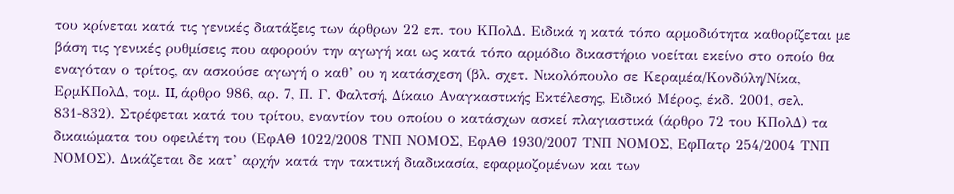του κρίνεται κατά τις γενικές διατάξεις των άρθρων 22 επ. του ΚΠολΔ. Ειδικά η κατά τόπο αρμοδιότητα καθορίζεται με βάση τις γενικές ρυθμίσεις που αφορούν την αγωγή και ως κατά τόπο αρμόδιο δικαστήριο νοείται εκείνο στο οποίο θα εναγόταν ο τρίτος, αν ασκούσε αγωγή ο καθ’ ου η κατάσχεση (βλ. σχετ. Νικολόπουλο σε Κεραμέα/Κονδύλη/Νίκα, ΕρμΚΠολΔ, τομ. II, άρθρο 986, αρ. 7, Π. Γ. Φαλτσή, Δίκαιο Αναγκαστικής Εκτέλεσης, Ειδικό Μέρος, έκδ. 2001, σελ. 831-832). Στρέφεται κατά του τρίτου, εναντίον του οποίου ο κατάσχων ασκεί πλαγιαστικά (άρθρο 72 του ΚΠολΔ) τα δικαιώματα του οφειλέτη του (ΕφΑΘ 1022/2008 ΤΝΠ ΝΟΜΟΣ, ΕφΑΘ 1930/2007 ΤΝΠ ΝΟΜΟΣ, ΕφΠατρ 254/2004 ΤΝΠ ΝΟΜΟΣ). Δικάζεται δε κατ’ αρχήν κατά την τακτική διαδικασία, εφαρμοζομένων και των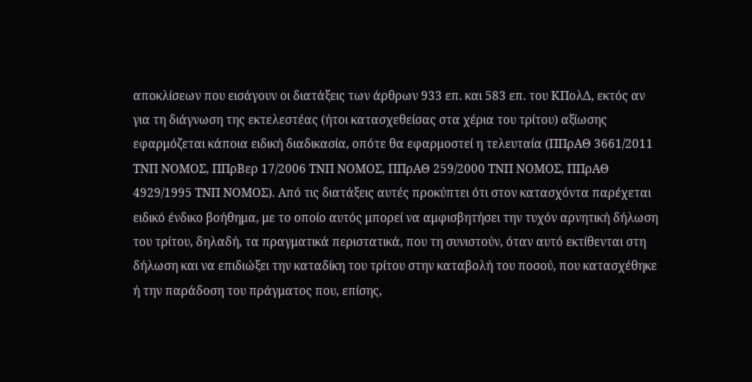αποκλίσεων που εισάγουν οι διατάξεις των άρθρων 933 επ. και 583 επ. του ΚΠολΔ, εκτός αν για τη διάγνωση της εκτελεστέας (ήτοι κατασχεθείσας στα χέρια του τρίτου) αξίωσης εφαρμόζεται κάποια ειδική διαδικασία, οπότε θα εφαρμοστεί η τελευταία (ΠΠρΑΘ 3661/2011 ΤΝΠ ΝΟΜΟΣ, ΠΠρΒερ 17/2006 ΤΝΠ ΝΟΜΟΣ, ΠΠρΑΘ 259/2000 ΤΝΠ ΝΟΜΟΣ, ΠΠρΑΘ 4929/1995 ΤΝΠ ΝΟΜΟΣ). Από τις διατάξεις αυτές προκύπτει ότι στον κατασχόντα παρέχεται ειδικό ένδικο βοήθημα, με το οποίο αυτός μπορεί να αμφισβητήσει την τυχόν αρνητική δήλωση του τρίτου, δηλαδή, τα πραγματικά περιστατικά, που τη συνιστούν, όταν αυτό εκτίθενται στη δήλωση και να επιδιώξει την καταδίκη του τρίτου στην καταβολή του ποσού, που κατασχέθηκε ή την παράδοση του πράγματος που, επίσης,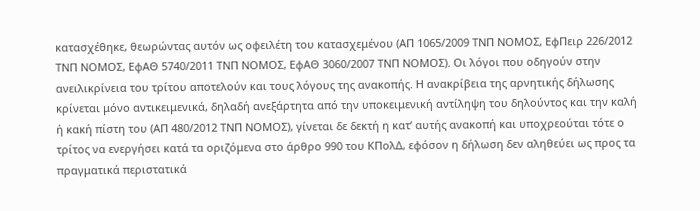κατασχέθηκε, θεωρώντας αυτόν ως οφειλέτη του κατασχεμένου (ΑΠ 1065/2009 ΤΝΠ ΝΟΜΟΣ, ΕφΠειρ 226/2012 ΤΝΠ ΝΟΜΟΣ, ΕφΑΘ 5740/2011 ΤΝΠ ΝΟΜΟΣ, ΕφΑΘ 3060/2007 ΤΝΠ ΝΟΜΟΣ). Οι λόγοι που οδηγούν στην ανειλικρίνεια του τρίτου αποτελούν και τους λόγους της ανακοπής. Η ανακρίβεια της αρνητικής δήλωσης κρίνεται μόνο αντικειμενικά, δηλαδή ανεξάρτητα από την υποκειμενική αντίληψη του δηλούντος και την καλή ή κακή πίστη του (ΑΠ 480/2012 ΤΝΠ ΝΟΜΟΣ), γίνεται δε δεκτή η κατ’ αυτής ανακοπή και υποχρεούται τότε ο τρίτος να ενεργήσει κατά τα οριζόμενα στο άρθρο 990 του ΚΠολΔ, εφόσον η δήλωση δεν αληθεύει ως προς τα πραγματικά περιστατικά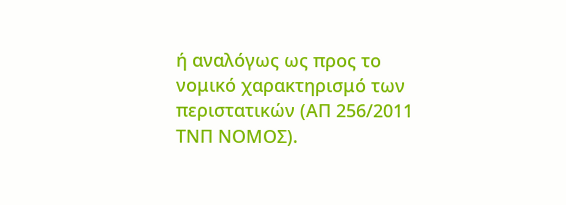ή αναλόγως ως προς το νομικό χαρακτηρισμό των περιστατικών (ΑΠ 256/2011 ΤΝΠ ΝΟΜΟΣ).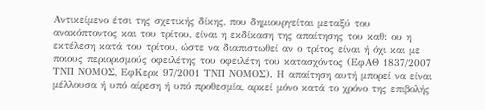Αντικείμενο έτσι της σχετικής δίκης, που δημιουργείται μεταξύ του ανακόπτοντος και του τρίτου, είναι η εκδίκαση της απαίτησης του καθ: ου η εκτέλεση κατά του τρίτου, ώστε να διαπιστωθεί αν ο τρίτος είναι ή όχι και με ποιους περιορισμούς οφειλέτης του οφειλέτη του κατασχόντος (ΕφΑΘ 1837/2007 ΤΝΠ ΝΟΜΟΣ, ΕφΚερκ 97/2001 ΤΝΠ ΝΟΜΟΣ). Η απαίτηση αυτή μπορεί να είναι μέλλουσα ή υπό αίρεση ή υπό προθεσμία, αρκεί μόνο κατά το χρόνο της επιβολής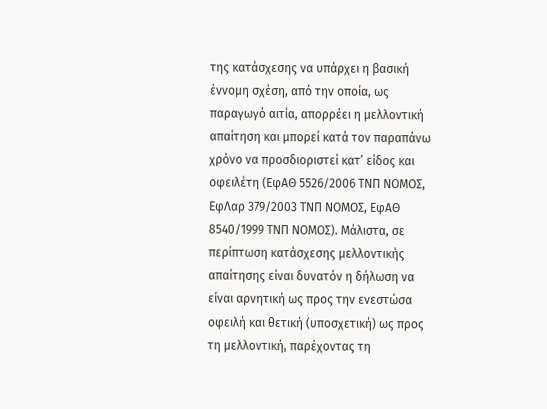της κατάσχεσης να υπάρχει η βασική έννομη σχέση, από την οποία, ως παραγωγό αιτία, απορρέει η μελλοντική απαίτηση και μπορεί κατά τον παραπάνω χρόνο να προσδιοριστεί κατ’ είδος και οφειλέτη (ΕφΑΘ 5526/2006 ΤΝΠ ΝΟΜΟΣ, ΕφΛαρ 379/2003 ΤΝΠ ΝΟΜΟΣ, ΕφΑΘ 8540/1999 ΤΝΠ ΝΟΜΟΣ). Μάλιστα, σε περίπτωση κατάσχεσης μελλοντικής απαίτησης είναι δυνατόν η δήλωση να είναι αρνητική ως προς την ενεστώσα οφειλή και θετική (υποσχετική) ως προς τη μελλοντική, παρέχοντας τη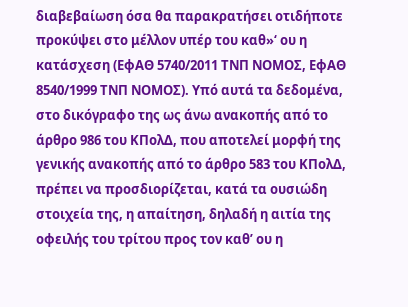διαβεβαίωση όσα θα παρακρατήσει οτιδήποτε προκύψει στο μέλλον υπέρ του καθ»‘ ου η κατάσχεση (ΕφΑΘ 5740/2011 ΤΝΠ ΝΟΜΟΣ, ΕφΑΘ 8540/1999 ΤΝΠ ΝΟΜΟΣ). Υπό αυτά τα δεδομένα, στο δικόγραφο της ως άνω ανακοπής από το άρθρο 986 του ΚΠολΔ, που αποτελεί μορφή της γενικής ανακοπής από το άρθρο 583 του ΚΠολΔ, πρέπει να προσδιορίζεται, κατά τα ουσιώδη στοιχεία της, η απαίτηση, δηλαδή η αιτία της οφειλής του τρίτου προς τον καθ’ ου η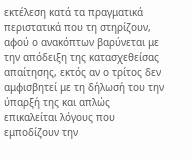εκτέλεση κατά τα πραγματικά περιστατικά που τη στηρίζουν, αφού ο ανακόπτων βαρύνεται με την απόδειξη της κατασχεθείσας απαίτησης, εκτός αν ο τρίτος δεν αμφισβητεί με τη δήλωσή του την ύπαρξή της και απλώς επικαλείται λόγους που εμποδίζουν την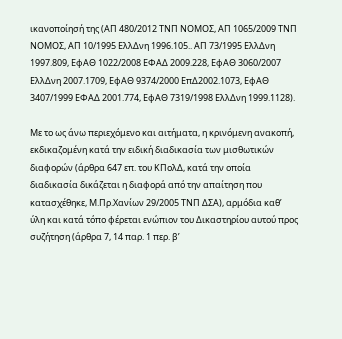ικανοποίησή της (ΑΠ 480/2012 ΤΝΠ ΝΟΜΟΣ, ΑΠ 1065/2009 ΤΝΠ ΝΟΜΟΣ, ΑΠ 10/1995 ΕλλΔνη 1996.105.. ΑΠ 73/1995 ΕλλΔνη 1997.809, ΕφΑΘ 1022/2008 ΕΦΑΔ 2009.228, ΕφΑΘ 3060/2007 ΕλλΔνη 2007.1709, ΕφΑΘ 9374/2000 ΕπΔ2002.1073, ΕφΑΘ 3407/1999 ΕΦΑΔ 2001.774, ΕφΑΘ 7319/1998 ΕλλΔνη 1999.1128).

Με το ως άνω περιεχόμενο και αιτήματα, η κρινόμενη ανακοπή, εκδικαζομένη κατά την ειδική διαδικασία των μισθωτικών διαφορών (άρθρα 647 επ. του ΚΠολΔ, κατά την οποία διαδικασία δικάζεται η διαφορά από την απαίτηση που κατασχέθηκε, Μ.Πρ.Χανίων 29/2005 ΤΝΠ ΔΣΑ), αρμόδια καθ’ ύλη και κατά τόπο φέρεται ενώπιον του Δικαστηρίου αυτού προς συζήτηση (άρθρα 7, 14 παρ. 1 περ. β’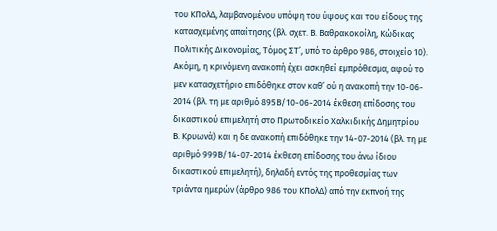του ΚΠολΔ, λαμβανομένου υπόψη του ύψους και του είδους της κατασχεμένης απαίτησης (βλ. σχετ. Β. Βαθρακοκοίλη, Κώδικας Πολιτικής Δικονομίας, Τόμος ΣΤ’, υπό το άρθρο 986, στοιχείο 10). Ακόμη, η κρινόμενη ανακοπή έχει ασκηθεί εμπρόθεσμα, αφού το μεν κατασχετήριο επιδόθηκε στον καθ’ ού η ανακοπή την 10-06- 2014 (βλ. τη με αριθμό 895Β/10-06-2014 έκθεση επίδοσης του δικαστικού επιμελητή στο Πρωτοδικείο Χαλκιδικής Δημητρίου Β. Κρυωνά) και η δε ανακοπή επιδόθηκε την 14-07-2014 (βλ. τη με αριθμό 999Β/14-07-2014 έκθεση επίδοσης του άνω ίδιου δικαστικού επιμελητή), δηλαδή εντός της προθεσμίας των τριάντα ημερών (άρθρο 986 του ΚΠολΔ) από την εκπνοή της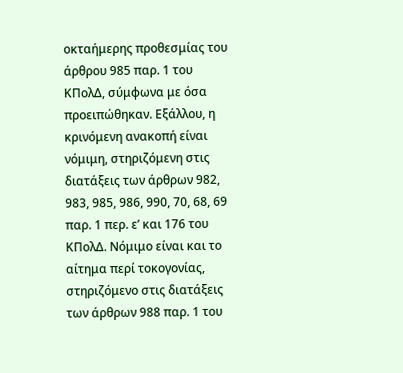οκταήμερης προθεσμίας του άρθρου 985 παρ. 1 του ΚΠολΔ, σύμφωνα με όσα προειπώθηκαν. Εξάλλου, η κρινόμενη ανακοπή είναι νόμιμη, στηριζόμενη στις διατάξεις των άρθρων 982, 983, 985, 986, 990, 70, 68, 69 παρ. 1 περ. ε’ και 176 του ΚΠολΔ. Νόμιμο είναι και το αίτημα περί τοκογονίας, στηριζόμενο στις διατάξεις των άρθρων 988 παρ. 1 του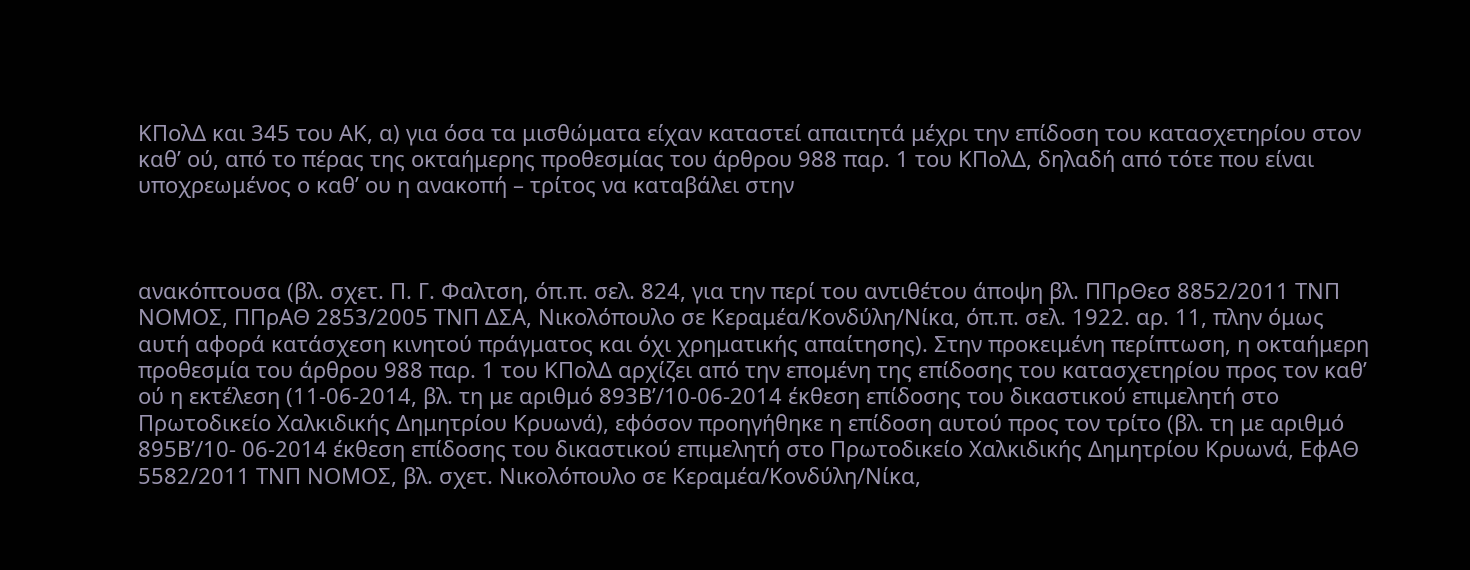ΚΠολΔ και 345 του ΑΚ, α) για όσα τα μισθώματα είχαν καταστεί απαιτητά μέχρι την επίδοση του κατασχετηρίου στον καθ’ ού, από το πέρας της οκταήμερης προθεσμίας του άρθρου 988 παρ. 1 του ΚΠολΔ, δηλαδή από τότε που είναι υποχρεωμένος ο καθ’ ου η ανακοπή – τρίτος να καταβάλει στην



ανακόπτουσα (βλ. σχετ. Π. Γ. Φαλτση, όπ.π. σελ. 824, για την περί του αντιθέτου άποψη βλ. ΠΠρΘεσ 8852/2011 ΤΝΠ ΝΟΜΟΣ, ΠΠρΑΘ 2853/2005 ΤΝΠ ΔΣΑ, Νικολόπουλο σε Κεραμέα/Κονδύλη/Νίκα, όπ.π. σελ. 1922. αρ. 11, πλην όμως αυτή αφορά κατάσχεση κινητού πράγματος και όχι χρηματικής απαίτησης). Στην προκειμένη περίπτωση, η οκταήμερη προθεσμία του άρθρου 988 παρ. 1 του ΚΠολΔ αρχίζει από την επομένη της επίδοσης του κατασχετηρίου προς τον καθ’ ού η εκτέλεση (11-06-2014, βλ. τη με αριθμό 893Β’/10-06-2014 έκθεση επίδοσης του δικαστικού επιμελητή στο Πρωτοδικείο Χαλκιδικής Δημητρίου Κρυωνά), εφόσον προηγήθηκε η επίδοση αυτού προς τον τρίτο (βλ. τη με αριθμό 895Β’/10- 06-2014 έκθεση επίδοσης του δικαστικού επιμελητή στο Πρωτοδικείο Χαλκιδικής Δημητρίου Κρυωνά, ΕφΑΘ 5582/2011 ΤΝΠ ΝΟΜΟΣ, βλ. σχετ. Νικολόπουλο σε Κεραμέα/Κονδύλη/Νίκα,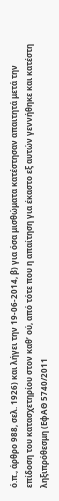ό.π., άρθρο 988, σελ. 1926) και λήγει την 19-06-2014, β) για όσα μισθώματα κατέστησαν απαιτητά μετά την επίδοση του κατασχετηρίου στον καθ’ ού, από τότε που η απαίτηση για έκαστο εξ αυτών γεννήθηκε και κατέστη ληξιπρόθεσμη (ΕφΑΘ 5740/2011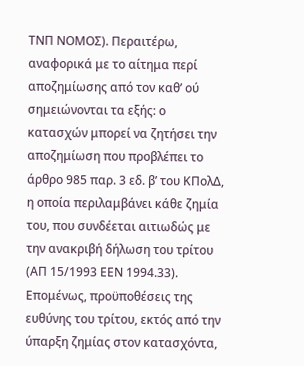ΤΝΠ ΝΟΜΟΣ). Περαιτέρω, αναφορικά με το αίτημα περί αποζημίωσης από τον καθ’ ού σημειώνονται τα εξής: ο κατασχών μπορεί να ζητήσει την αποζημίωση που προβλέπει το άρθρο 985 παρ. 3 εδ. β’ του ΚΠολΔ, η οποία περιλαμβάνει κάθε ζημία του, που συνδέεται αιτιωδώς με την ανακριβή δήλωση του τρίτου (ΑΠ 15/1993 ΕΕΝ 1994.33). Επομένως, προϋποθέσεις της ευθύνης του τρίτου, εκτός από την ύπαρξη ζημίας στον κατασχόντα,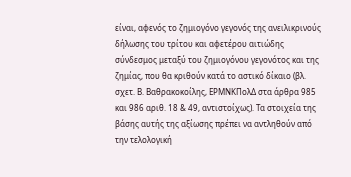είναι, αφενός το ζημιογόνο γεγονός της ανειλικρινούς δήλωσης του τρίτου και αφετέρου αιτιώδης σύνδεσμος μεταξύ του ζημιογόνου γεγονότος και της ζημίας, που θα κριθούν κατά το αστικό δίκαιο (βλ. σχετ. Β. Βαθρακοκοίλης, ΕΡΜΝΚΠολΔ στα άρθρα 985 και 986 αριθ. 18 & 49, αντιστοίχως). Τα στοιχεία της βάσης αυτής της αξίωσης πρέπει να αντληθούν από την τελολογική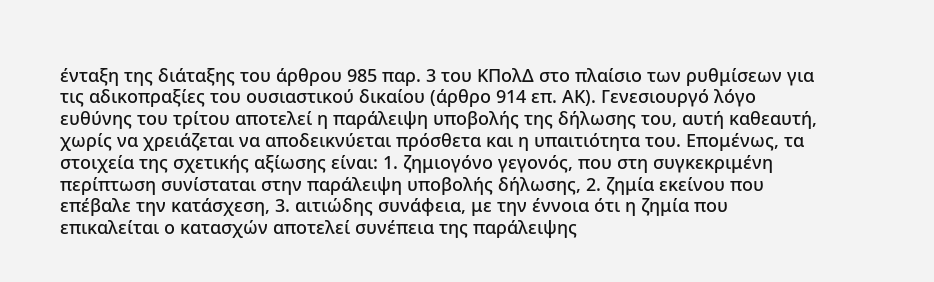ένταξη της διάταξης του άρθρου 985 παρ. 3 του ΚΠολΔ στο πλαίσιο των ρυθμίσεων για τις αδικοπραξίες του ουσιαστικού δικαίου (άρθρο 914 επ. ΑΚ). Γενεσιουργό λόγο ευθύνης του τρίτου αποτελεί η παράλειψη υποβολής της δήλωσης του, αυτή καθεαυτή, χωρίς να χρειάζεται να αποδεικνύεται πρόσθετα και η υπαιτιότητα του. Επομένως, τα στοιχεία της σχετικής αξίωσης είναι: 1. ζημιογόνο γεγονός, που στη συγκεκριμένη περίπτωση συνίσταται στην παράλειψη υποβολής δήλωσης, 2. ζημία εκείνου που επέβαλε την κατάσχεση, 3. αιτιώδης συνάφεια, με την έννοια ότι η ζημία που επικαλείται ο κατασχών αποτελεί συνέπεια της παράλειψης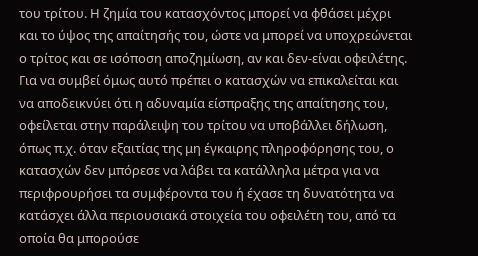του τρίτου. Η ζημία του κατασχόντος μπορεί να φθάσει μέχρι και το ύψος της απαίτησής του, ώστε να μπορεί να υποχρεώνεται ο τρίτος και σε ισόποση αποζημίωση, αν και δεν-είναι οφειλέτης. Για να συμβεί όμως αυτό πρέπει ο κατασχών να επικαλείται και να αποδεικνύει ότι η αδυναμία είσπραξης της απαίτησης του, οφείλεται στην παράλειψη του τρίτου να υποβάλλει δήλωση, όπως π.χ. όταν εξαιτίας της μη έγκαιρης πληροφόρησης του, ο κατασχών δεν μπόρεσε να λάβει τα κατάλληλα μέτρα για να περιφρουρήσει τα συμφέροντα του ή έχασε τη δυνατότητα να κατάσχει άλλα περιουσιακά στοιχεία του οφειλέτη του, από τα οποία θα μπορούσε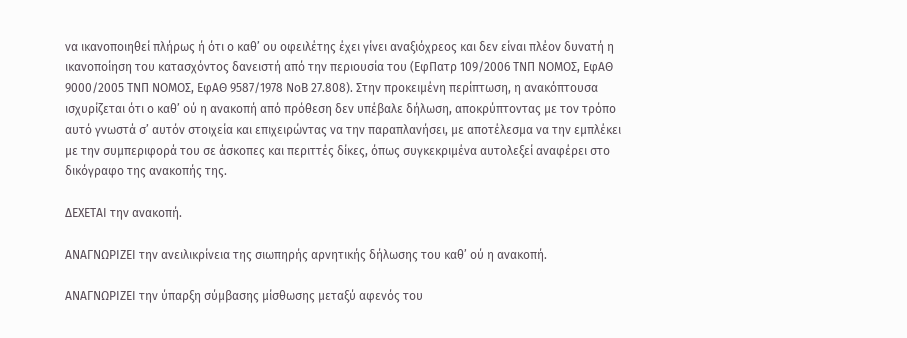να ικανοποιηθεί πλήρως ή ότι ο καθ’ ου οφειλέτης έχει γίνει αναξιόχρεος και δεν είναι πλέον δυνατή η ικανοποίηση του κατασχόντος δανειστή από την περιουσία του (ΕφΠατρ 109/2006 ΤΝΠ ΝΟΜΟΣ, ΕφΑΘ 9000/2005 ΤΝΠ ΝΟΜΟΣ, ΕφΑΘ 9587/1978 ΝοΒ 27.808). Στην προκειμένη περίπτωση, η ανακόπτουσα ισχυρίζεται ότι ο καθ’ ού η ανακοπή από πρόθεση δεν υπέβαλε δήλωση, αποκρύπτοντας με τον τρόπο αυτό γνωστά σ’ αυτόν στοιχεία και επιχειρώντας να την παραπλανήσει, με αποτέλεσμα να την εμπλέκει με την συμπεριφορά του σε άσκοπες και περιττές δίκες, όπως συγκεκριμένα αυτολεξεί αναφέρει στο δικόγραφο της ανακοπής της.

ΔΕΧΕΤΑΙ την ανακοπή.

ΑΝΑΓΝΩΡΙΖΕΙ την ανειλικρίνεια της σιωπηρής αρνητικής δήλωσης του καθ’ ού η ανακοπή.

ΑΝΑΓΝΩΡΙΖΕΙ την ύπαρξη σύμβασης μίσθωσης μεταξύ αφενός του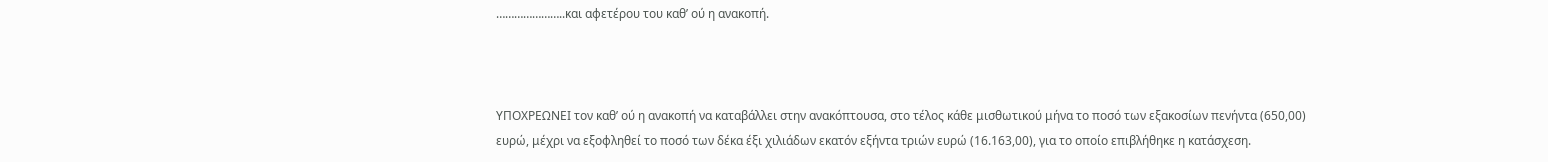…………………..και αφετέρου του καθ’ ού η ανακοπή.



ΥΠΟΧΡΕΩΝΕΙ τον καθ’ ού η ανακοπή να καταβάλλει στην ανακόπτουσα, στο τέλος κάθε μισθωτικού μήνα το ποσό των εξακοσίων πενήντα (650,00) ευρώ, μέχρι να εξοφληθεί το ποσό των δέκα έξι χιλιάδων εκατόν εξήντα τριών ευρώ (16.163,00), για το οποίο επιβλήθηκε η κατάσχεση.